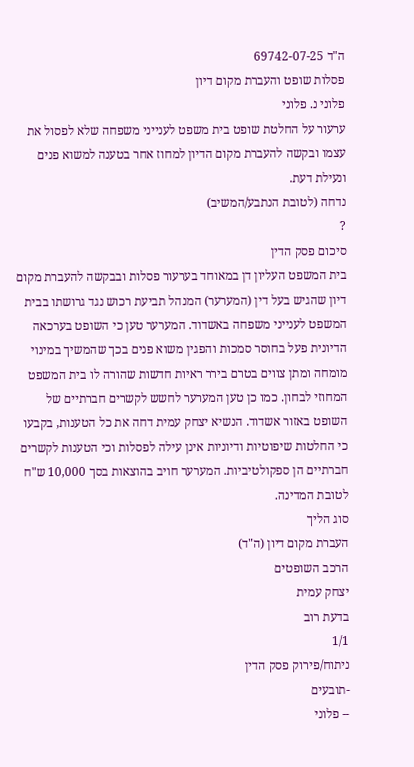ה"ד 69742-07-25
פסלות שופט והעברת מקום דיון
פלוני נ. פלוני
ערעור על החלטת שופט בית משפט לענייני משפחה שלא לפסול את עצמו ובקשה להעברת מקום הדיון למחוז אחר בטענה למשוא פנים ונעילת דעת.
נדחה (לטובת הנתבע/המשיב)
?
סיכום פסק הדין
בית המשפט העליון דן במאוחד בערעור פסלות ובבקשה להעברת מקום דיון שהגיש בעל דין (המערער) המנהל תביעת רכוש נגד גרושתו בבית המשפט לענייני משפחה באשדוד. המערער טען כי השופט בערכאה הדיונית פעל בחוסר סמכות והפגין משוא פנים בכך שהמשיך במינוי מומחה ומתן צווים בטרם בירר ראיות חדשות שהורה לו בית המשפט המחוזי לבחון. כמו כן טען המערער לחשש לקשרים חברתיים של השופט באזור אשדוד. הנשיא יצחק עמית דחה את כל הטענות, בקבעו כי החלטות שיפוטיות ודיוניות אינן עילה לפסלות וכי הטענות לקשרים חברתיים הן ספקולטיביות. המערער חויב בהוצאות בסך 10,000 ש"ח לטובת המדינה.
סוג הליך
העברת מקום דיון (ה"ד)
הרכב השופטים
יצחק עמית
בדעת רוב
1/1
ניתוח/פירוק פסק הדין
-תובעים
-- פלוני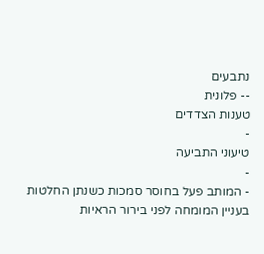נתבעים
-- פלונית
טענות הצדדים
-
טיעוני התביעה
-
- המותב פעל בחוסר סמכות כשנתן החלטות בעניין המומחה לפני בירור הראיות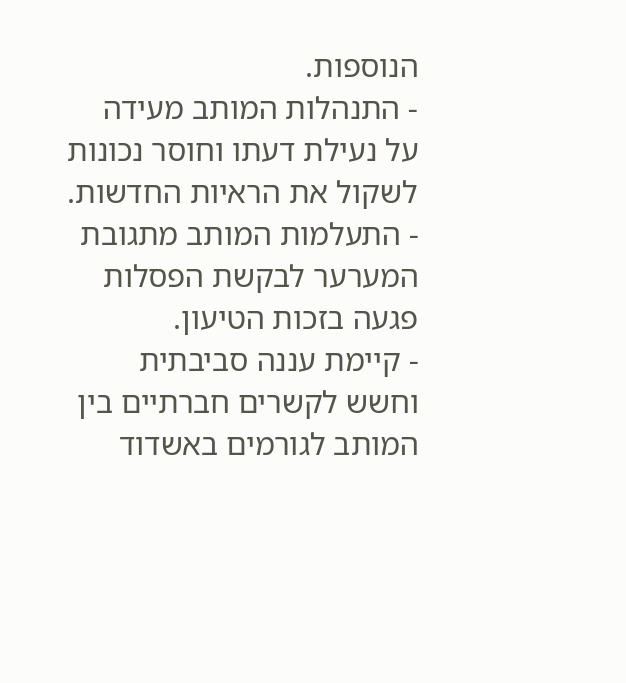הנוספות.
- התנהלות המותב מעידה על נעילת דעתו וחוסר נכונות לשקול את הראיות החדשות.
- התעלמות המותב מתגובת המערער לבקשת הפסלות פגעה בזכות הטיעון.
- קיימת עננה סביבתית וחשש לקשרים חברתיים בין המותב לגורמים באשדוד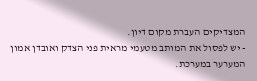המצדיקים העברת מקום דיון.
- יש לפסול את המותב מטעמי מראית פני הצדק ואובדן אמון המערער במערכת.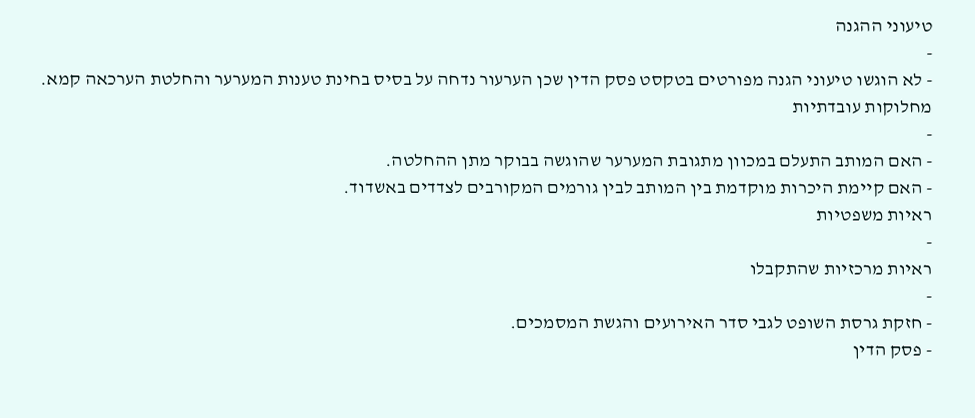טיעוני ההגנה
-
- לא הוגשו טיעוני הגנה מפורטים בטקסט פסק הדין שכן הערעור נדחה על בסיס בחינת טענות המערער והחלטת הערכאה קמא.
מחלוקות עובדתיות
-
- האם המותב התעלם במכוון מתגובת המערער שהוגשה בבוקר מתן ההחלטה.
- האם קיימת היכרות מוקדמת בין המותב לבין גורמים המקורבים לצדדים באשדוד.
ראיות משפטיות
-
ראיות מרכזיות שהתקבלו
-
- חזקת גרסת השופט לגבי סדר האירועים והגשת המסמכים.
- פסק הדין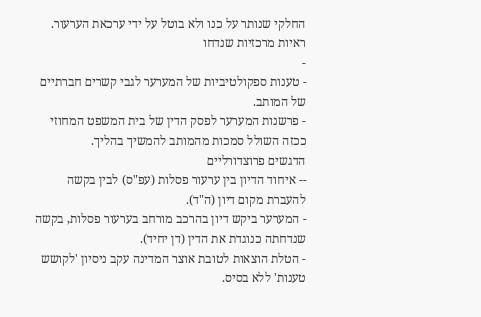החלקי שנותר על כנו ולא בוטל על ידי ערכאת הערעור.
ראיות מרכזיות שנדחו
-
- טענות ספקולטיביות של המערער לגבי קשרים חברתיים של המותב.
- פרשנות המערער לפסק הדין של בית המשפט המחוזי ככזה השולל סמכות מהמותב להמשיך בהליך.
הדגשים פרוצדורליים
-- איחוד הדיון בין ערעור פסלות (עפ"ס) לבין בקשה להעברת מקום דיון (ה"ד).
- המערער ביקש דיון בהרכב מורחב בערעור פסלות, בקשה שנדחתה כנוגדת את הדין (דן יחיד).
- הטלת הוצאות לטובת אוצר המדינה עקב ניסיון 'לקושש טענות' ללא בסיס.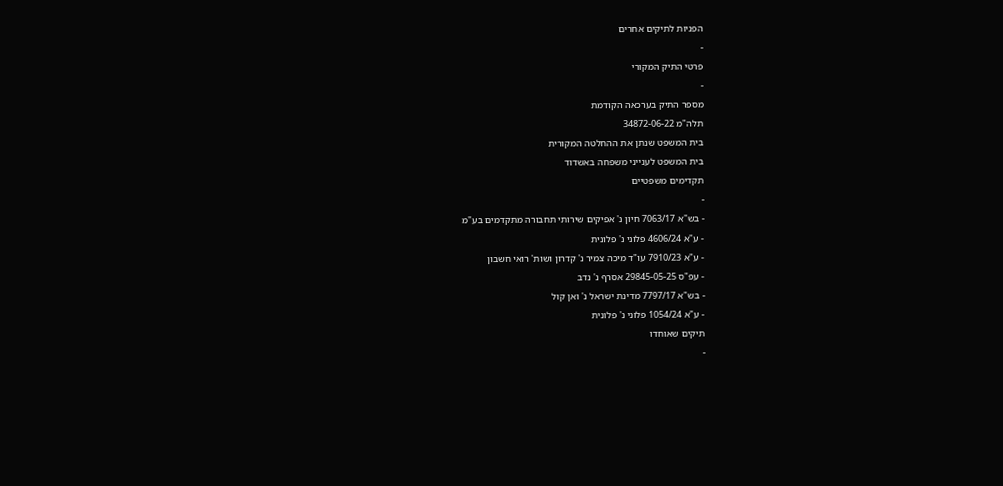הפניות לתיקים אחרים
-
פרטי התיק המקורי
-
מספר התיק בערכאה הקודמת
תלה"מ 34872-06-22
בית המשפט שנתן את ההחלטה המקורית
בית המשפט לענייני משפחה באשדוד
תקדימים משפטיים
-
- בש"א 7063/17 חיון נ' אפיקים שירותי תחבורה מתקדמים בע"מ
- ע"א 4606/24 פלוני נ' פלונית
- ע"א 7910/23 עו"ד מיכה צמיר נ' קדרון ושות' רואי חשבון
- עפ"ס 29845-05-25 אסרף נ' נדב
- בש"א 7797/17 מדינת ישראל נ' ואן קול
- ע"א 1054/24 פלוני נ' פלונית
תיקים שאוחדו
-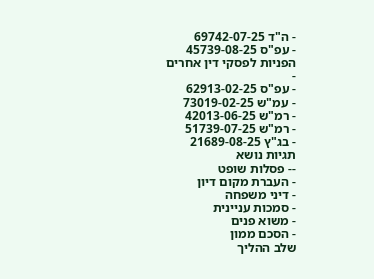- ה"ד 69742-07-25
- עפ"ס 45739-08-25
הפניות לפסקי דין אחרים
-
- עפ"ס 62913-02-25
- עמ"ש 73019-02-25
- רמ"ש 42013-06-25
- רמ"ש 51739-07-25
- בג"ץ 21689-08-25
תגיות נושא
-- פסלות שופט
- העברת מקום דיון
- דיני משפחה
- סמכות עניינית
- משוא פנים
- הסכם ממון
שלב ההליך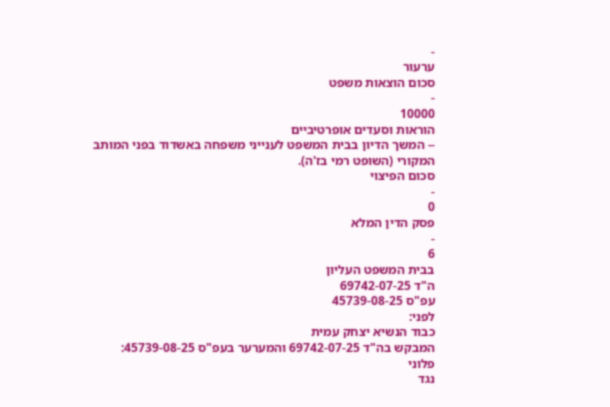-
ערעור
סכום הוצאות משפט
-
10000
הוראות וסעדים אופרטיביים
-- המשך הדיון בבית המשפט לענייני משפחה באשדוד בפני המותב המקורי (השופט רמי בז'ה).
סכום הפיצוי
-
0
פסק הדין המלא
-
6
בבית המשפט העליון
ה"ד 69742-07-25
עפ"ס 45739-08-25
לפני:
כבוד הנשיא יצחק עמית
המבקש בה"ד 69742-07-25 והמערער בעפ"ס 45739-08-25:
פלוני
נגד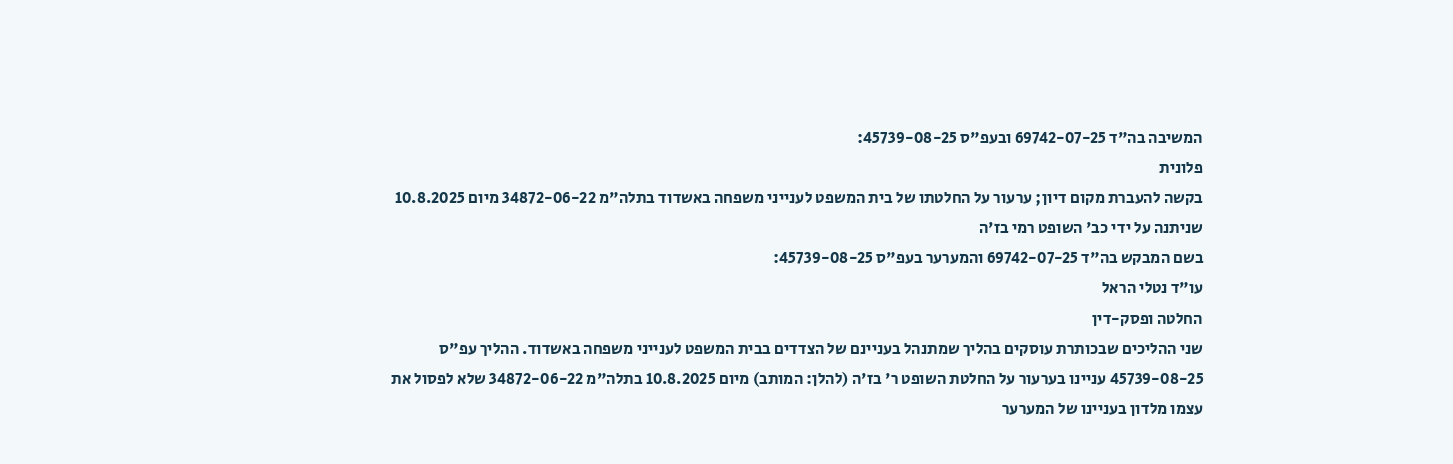המשיבה בה"ד 69742-07-25 ובעפ"ס 45739-08-25:
פלונית
בקשה להעברת מקום דיון; ערעור על החלטתו של בית המשפט לענייני משפחה באשדוד בתלה"מ 34872-06-22 מיום 10.8.2025 שניתנה על ידי כב' השופט רמי בז'ה
בשם המבקש בה"ד 69742-07-25 והמערער בעפ"ס 45739-08-25:
עו"ד נטלי הראל
החלטה ופסק-דין
שני ההליכים שבכותרת עוסקים בהליך שמתנהל בעניינם של הצדדים בבית המשפט לענייני משפחה באשדוד. ההליך עפ"ס 45739-08-25 עניינו בערעור על החלטת השופט ר' בז'ה (להלן: המותב) מיום 10.8.2025 בתלה"מ 34872-06-22 שלא לפסול את עצמו מלדון בעניינו של המערער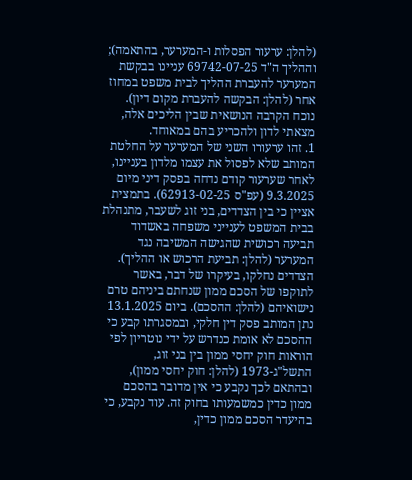(להלן: ערעור הפסלות ו-המערער, בהתאמה); וההליך ה"ד 69742-07-25 עניינו בבקשת המערער להעברת ההליך לבית משפט במחוז אחר (להלן: הבקשה להעברת מקום דיון). נוכח הקרבה הנושאית שבין הליכים אלה, מצאתי לדון ולהכריע בהם במאוחד.
1. זהו ערעורו השני של המערער על החלטת המותב שלא לפסול את עצמו מלדון בעניינו, לאחר שערעור קודם נדחה בפסק דיני מיום 9.3.2025 (עפ"ס 62913-02-25). בתמצית אציין כי בין הצדדים, בני זוג לשעבר, מתנהלת בבית המשפט לענייני משפחה באשדוד תביעה רכושית שהגישה המשיבה נגד המערער (להלן: תביעת הרכוש או ההליך). הצדדים נחלקו, בעיקרו של דבר, באשר לתוקפו של הסכם ממון שנחתם ביניהם טרם נישואיהם (להלן: ההסכם). ביום 13.1.2025 נתן המותב פסק דין חלקי, ובמסגרתו קבע כי ההסכם לא אומת כנדרש על ידי נוטריון לפי הוראות חוק יחסי ממון בין בני זוג, התשל"ג-1973 (להלן: חוק יחסי ממון), ובהתאם לכך נקבע כי אין מדובר בהסכם ממון כדין כמשמעותו בחוק זה. עוד נקבע, כי בהיעדר הסכם ממון כדין,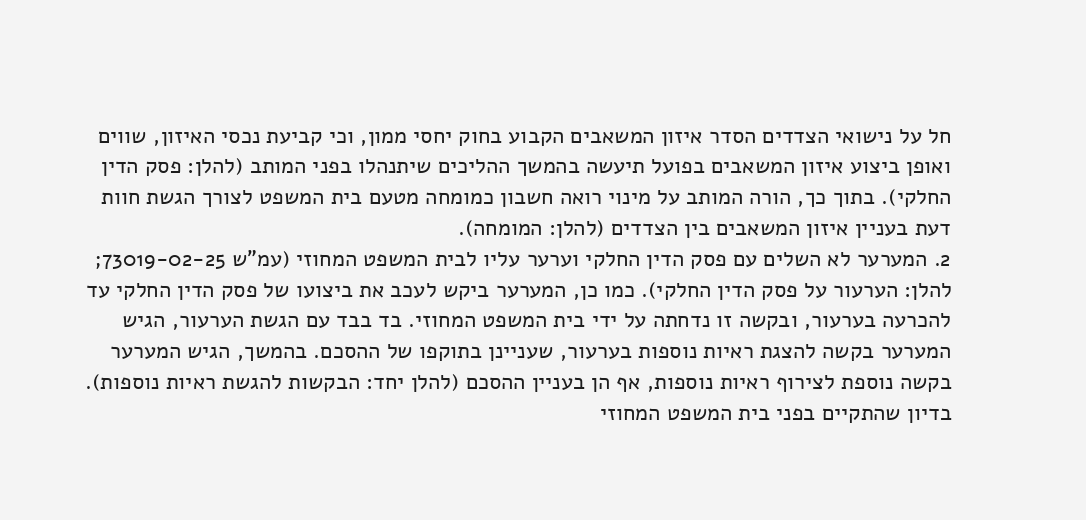חל על נישואי הצדדים הסדר איזון המשאבים הקבוע בחוק יחסי ממון, וכי קביעת נכסי האיזון, שווים ואופן ביצוע איזון המשאבים בפועל תיעשה בהמשך ההליכים שיתנהלו בפני המותב (להלן: פסק הדין החלקי). בתוך כך, הורה המותב על מינוי רואה חשבון כמומחה מטעם בית המשפט לצורך הגשת חוות דעת בעניין איזון המשאבים בין הצדדים (להלן: המומחה).
2. המערער לא השלים עם פסק הדין החלקי וערער עליו לבית המשפט המחוזי (עמ"ש 73019-02-25; להלן: הערעור על פסק הדין החלקי). כמו כן, המערער ביקש לעכב את ביצועו של פסק הדין החלקי עד להכרעה בערעור, ובקשה זו נדחתה על ידי בית המשפט המחוזי. בד בבד עם הגשת הערעור, הגיש המערער בקשה להצגת ראיות נוספות בערעור, שעניינן בתוקפו של ההסכם. בהמשך, הגיש המערער בקשה נוספת לצירוף ראיות נוספות, אף הן בעניין ההסכם (להלן יחד: הבקשות להגשת ראיות נוספות). בדיון שהתקיים בפני בית המשפט המחוזי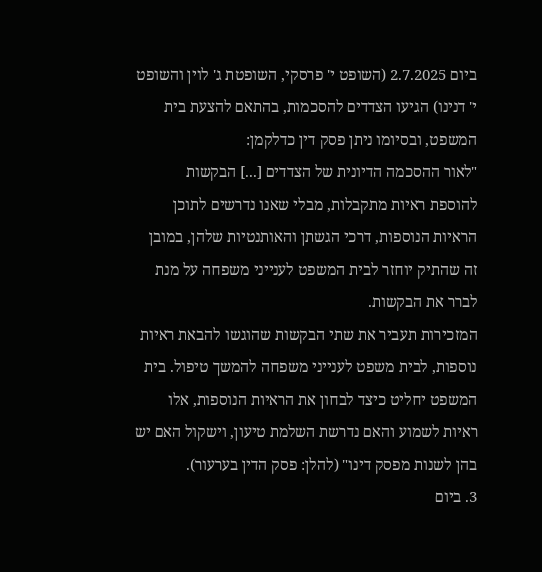ביום 2.7.2025 (השופט י' פרסקי, השופטת ג' לוין והשופט י' דנינו) הגיעו הצדדים להסכמות, בהתאם להצעת בית המשפט, ובסיומו ניתן פסק דין כדלקמן:
"לאור ההסכמה הדיונית של הצדדים [...] הבקשות להוספת ראיות מתקבלות, מבלי שאנו נדרשים לתוכן הראיות הנוספות, דרכי הגשתן והאותנטיות שלהן, במובן זה שהתיק יוחזר לבית המשפט לענייני משפחה על מנת לברר את הבקשות.
המזכירות תעביר את שתי הבקשות שהוגשו להבאת ראיות נוספות, לבית משפט לענייני משפחה להמשך טיפול. בית המשפט יחליט כיצד לבחון את הראיות הנוספות, אלו ראיות לשמוע והאם נדרשת השלמת טיעון, וישקול האם יש בהן לשנות מפסק דינו" (להלן: פסק הדין בערעור).
3. ביום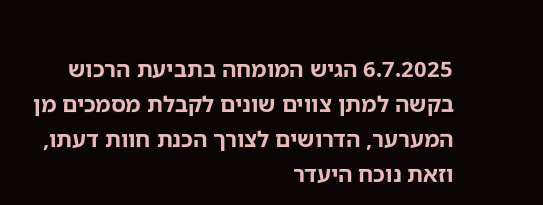6.7.2025 הגיש המומחה בתביעת הרכוש בקשה למתן צווים שונים לקבלת מסמכים מן המערער, הדרושים לצורך הכנת חוות דעתו, וזאת נוכח היעדר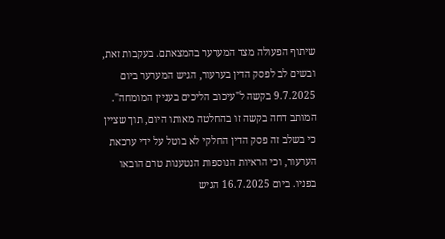שיתוף הפעולה מצד המערער בהמצאתם. בעקבות זאת, ובשים לב לפסק הדין בערעור, הגיש המערער ביום 9.7.2025 בקשה ל"עיכוב הליכים בעניין המומחה". המותב דחה בקשה זו בהחלטה מאותו היום, תוך שציין כי בשלב זה פסק הדין החלקי לא בוטל על ידי ערכאת הערעור, וכי הראיות הנוספות הנטענות טרם הובאו בפניו. ביום 16.7.2025 הגיש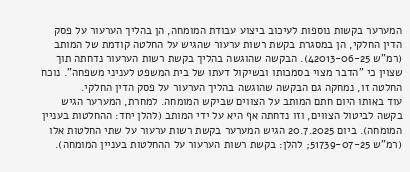המערער בקשות נוספות לעיכוב ביצוע עבודת המומחה, הן בהליך הערעור על פסק הדין החלקי, הן במסגרת בקשת רשות ערעור שהגיש על החלטה קודמת של המותב (רמ"ש 42013-06-25). הבקשה שהוגשה בהליך בקשת רשות הערעור נדחתה תוך שצוין כי "הדבר מצוי בסמכותו ובשיקול דעתו של בית המשפט לעניני משפחה". נוכח החלטה זו, נמחקה גם הבקשה שהוגשה בהליך הערעור על פסק הדין החלקי.
עוד באותו היום חתם המותב על הצווים שביקש המומחה. למחרת, המערער הגיש בקשה לביטול הצווים, וזו נדחתה אף היא על ידי המותב (להלן יחד: ההחלטות בעניין המומחה). ביום 20.7.2025 הגיש המערער בקשת רשות ערעור על שתי החלטות אלו (רמ"ש 51739-07-25; להלן: בקשת רשות הערעור על ההחלטות בעניין המומחה).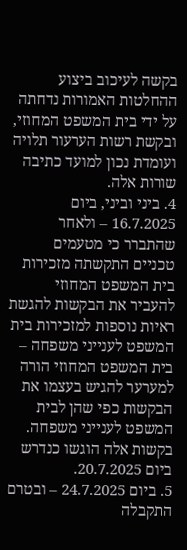בקשה לעיכוב ביצוע ההחלטות האמורות נדחתה על ידי בית המשפט המחוזי, ובקשת רשות הערעור תלויה ועומדת נכון למועד כתיבה שורות אלה.
4. ביני וביני, ביום 16.7.2025 – ולאחר שהתברר כי מטעמים טכניים התקשתה מזכירות בית המשפט המחוזי להעביר את הבקשות להגשת ראיות נוספות למזכירות בית המשפט לענייני משפחה – בית המשפט המחוזי הורה למערער להגיש בעצמו את הבקשות כפי שהן לבית המשפט לענייני משפחה. בקשות אלה הוגשו כנדרש ביום 20.7.2025.
5. ביום 24.7.2025 – ובטרם התקבלה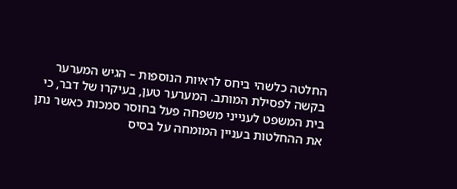החלטה כלשהי ביחס לראיות הנוספות – הגיש המערער בקשה לפסילת המותב. המערער טען, בעיקרו של דבר, כי בית המשפט לענייני משפחה פעל בחוסר סמכות כאשר נתן את ההחלטות בעניין המומחה על בסיס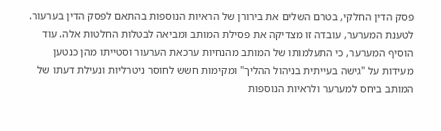פסק הדין החלקי, בטרם השלים את בירורן של הראיות הנוספות בהתאם לפסק הדין בערעור. לטענת המערער, עובדה זו מצדיקה את פסילת המותב ומביאה לבטלות החלטות אלה. עוד הוסיף המערער, כי התעלמותו של המותב מהנחיות ערכאת הערעור וסטייתו מהן כנטען מעידות על "גישה בעייתית בניהול ההליך" ומקימות חשש לחוסר ניטרליות ונעילת דעתו של המותב ביחס למערער ולראיות הנוספות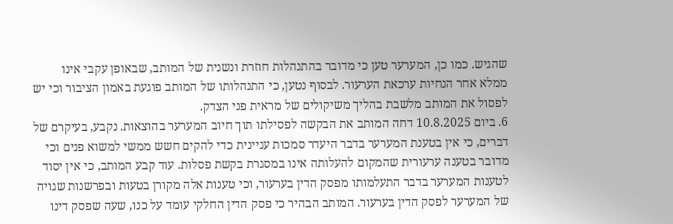שהגיש. כמו כן, המערער טען כי מדובר בהתנהלות חוזרת ונשנית של המותב, שבאופן עקבי אינו ממלא אחר הנחיות ערכאת הערעור. לבסוף נטען, כי התנהלותו של המותב פוגעת באמון הציבור וכי יש לפסול את המותב מלשבת בהליך משיקולים של מראית פני הצדק.
6. ביום 10.8.2025 דחה המותב את הבקשה לפסילתו תוך חיוב המערער בהוצאות. נקבע, בעיקרם של דברים, כי אין בטענת המערער בדבר היעדר סמכות עניינית כדי להקים חשש ממשי למשוא פנים וכי מדובר בטענה ערעורית שהמקום להעלותה אינו במסגרת בקשת פסלות. עוד קבע המותב, כי אין יסוד לטענות המערער בדבר התעלמותו מפסק הדין בערעור, וכי טענות אלה מקורן בטעות ובפרשנות שגויה של המערער לפסק הדין בערעור. המותב הבהיר כי פסק הדין החלקי עומד על כנו, שעה שפסק דינו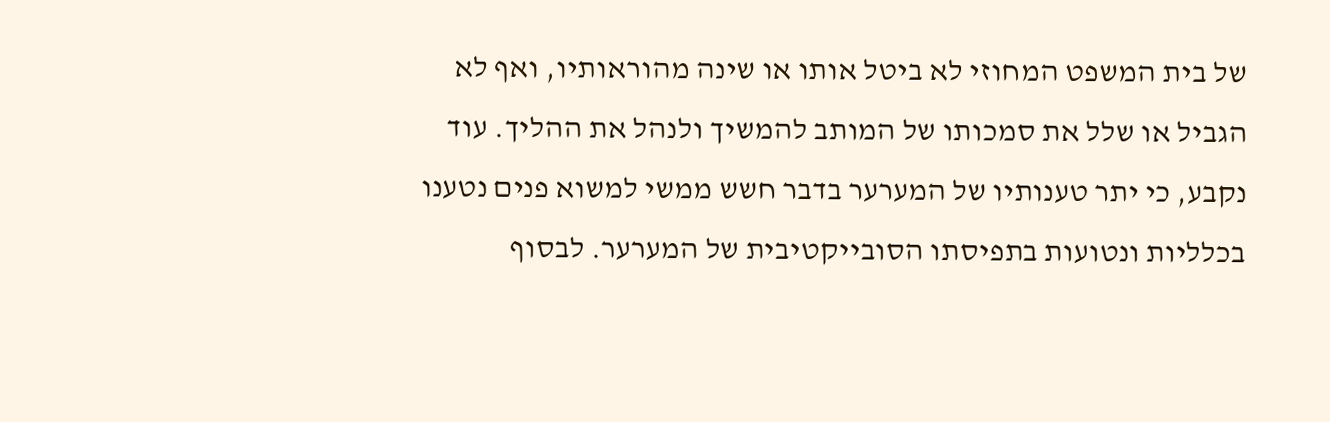של בית המשפט המחוזי לא ביטל אותו או שינה מהוראותיו, ואף לא הגביל או שלל את סמכותו של המותב להמשיך ולנהל את ההליך. עוד נקבע, כי יתר טענותיו של המערער בדבר חשש ממשי למשוא פנים נטענו בכלליות ונטועות בתפיסתו הסובייקטיבית של המערער. לבסוף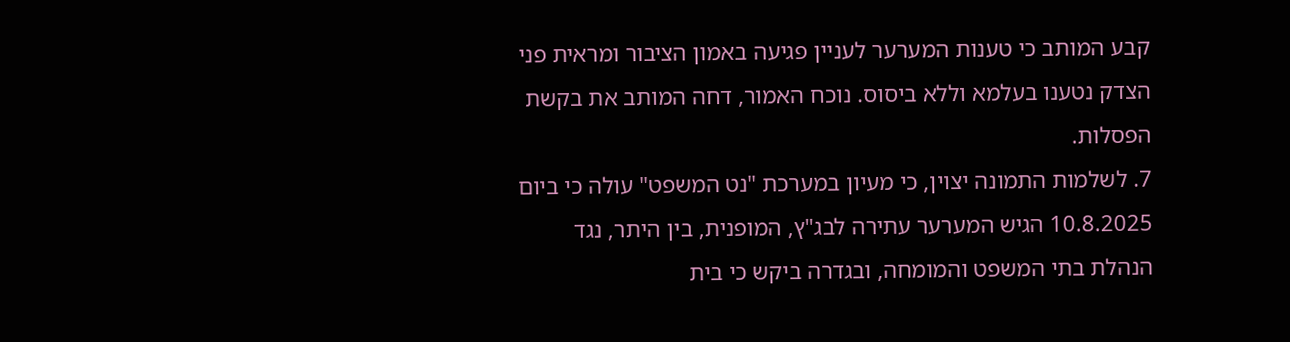קבע המותב כי טענות המערער לעניין פגיעה באמון הציבור ומראית פני הצדק נטענו בעלמא וללא ביסוס. נוכח האמור, דחה המותב את בקשת הפסלות.
7. לשלמות התמונה יצוין, כי מעיון במערכת "נט המשפט" עולה כי ביום 10.8.2025 הגיש המערער עתירה לבג"ץ, המופנית, בין היתר, נגד הנהלת בתי המשפט והמומחה, ובגדרה ביקש כי בית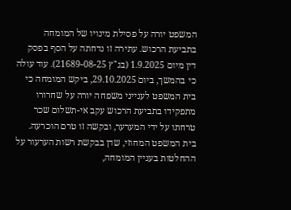המשפט יורה על פסילת מינויו של המומחה בתביעת הרכוש. עתירה זו נדחתה על הסף בפסק דין מיום 1.9.2025 (בג"ץ 21689-08-25). עוד עולה כי בהמשך, ביום 29.10.2025, ביקש המומחה כי בית המשפט לענייני משפחה יורה על שחרורו מתפקידו בתביעת הרכוש עקב אי-תשלום שכר טרחתו על ידי המערער, ובקשה זו טרם הוכרעה. בית המשפט המחוזי, שדן בבקשת רשות הערעור על ההחלטות בעניין המומחה,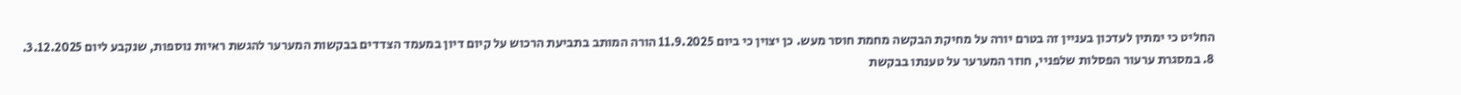החליט כי ימתין לעדכון בעניין זה בטרם יורה על מחיקת הבקשה מחמת חוסר מעש. כן יצוין כי ביום 11.9.2025 הורה המותב בתביעת הרכוש על קיום דיון במעמד הצדדים בבקשות המערער להגשת ראיות נוספות, שנקבע ליום 3.12.2025.
8. במסגרת ערעור הפסלות שלפניי, חוזר המערער על טענתו בבקשת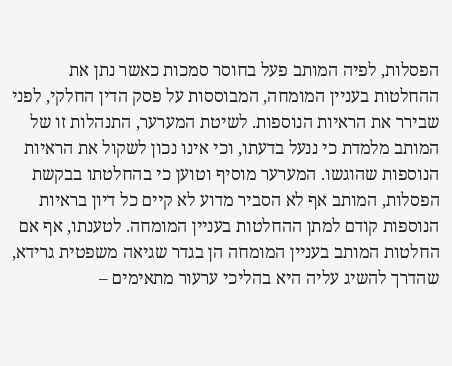הפסלות, לפיה המותב פעל בחוסר סמכות כאשר נתן את ההחלטות בעניין המומחה, המבוססות על פסק הדין החלקי, לפני שבירר את הראיות הנוספות. לשיטת המערער, התנהלות זו של המותב מלמדת כי ננעל בדעתו, וכי אינו נכון לשקול את הראיות הנוספות שהוגשו. המערער מוסיף וטוען כי בהחלטתו בבקשת הפסלות, המותב אף לא הסביר מדוע לא קיים כל דיון בראיות הנוספות קודם למתן ההחלטות בעניין המומחה. לטענתו, אף אם החלטות המותב בעניין המומחה הן בגדר שגיאה משפטית גרידא, שהדרך להשיג עליה היא בהליכי ערעור מתאימים –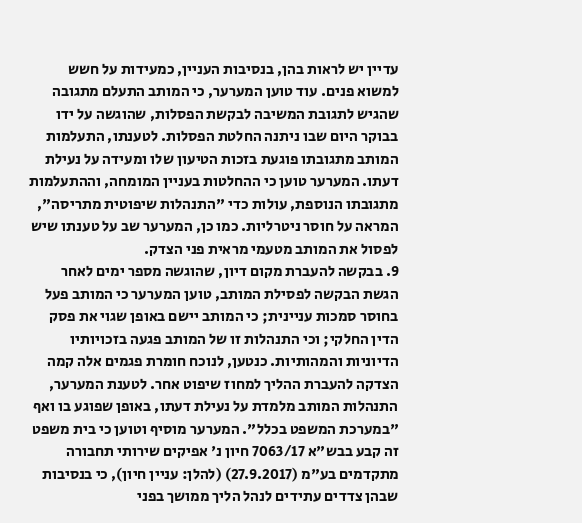עדיין יש לראות בהן, בנסיבות העניין, כמעידות על חשש למשוא פנים. עוד טוען המערער, כי המותב התעלם מתגובה שהגיש לתגובת המשיבה לבקשת הפסלות, שהוגשה על ידו בבוקר היום שבו ניתנה החלטת הפסלות. לטענתו, התעלמות המותב מתגובתו פוגעת בזכות הטיעון שלו ומעידה על נעילת דעתו. המערער טוען כי ההחלטות בעניין המומחה, וההתעלמות מתגובתו הנוספת, עולות כדי "התנהלות שיפוטית מתריסה", המראה על חוסר ניטרליות. כמו כן, המערער שב על טענתו שיש לפסול את המותב מטעמי מראית פני הצדק.
9. בבקשה להעברת מקום דיון, שהוגשה מספר ימים לאחר הגשת הבקשה לפסילת המותב, טוען המערער כי המותב פעל בחוסר סמכות עניינית; כי המותב יישם באופן שגוי את פסק הדין החלקי; וכי התנהלות זו של המותב פגעה בזכויותיו הדיוניות והמהותיות. כנטען, לנוכח חומרת פגמים אלה קמה הצדקה להעברת ההליך למחוז שיפוט אחר. לטענת המערער, התנהלות המותב מלמדת על נעילת דעתו, באופן שפוגע בו ואף "במערכת המשפט בכלל". המערער מוסיף וטוען כי בית משפט זה קבע בבש"א 7063/17 חיון נ' אפיקים שירותי תחבורה מתקדמים בע"מ (27.9.2017) (להלן: עניין חיון), כי בנסיבות שבהן צדדים עתידים לנהל הליך ממושך בפני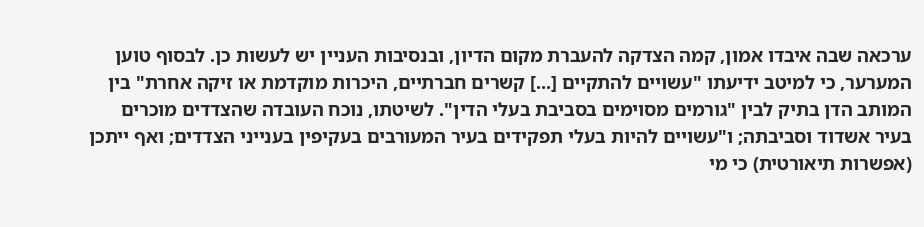ערכאה שבה איבדו אמון, קמה הצדקה להעברת מקום הדיון, ובנסיבות העניין יש לעשות כן. לבסוף טוען המערער, כי למיטב ידיעתו "עשויים להתקיים [...] קשרים חברתיים, היכרות מוקדמת או זיקה אחרת" בין המותב הדן בתיק לבין "גורמים מסוימים בסביבת בעלי הדין". לשיטתו, נוכח העובדה שהצדדים מוכרים בעיר אשדוד וסביבתה; ו"עשויים להיות בעלי תפקידים בעיר המעורבים בעקיפין בענייני הצדדים; ואף ייתכן (אפשרות תיאורטית) כי מי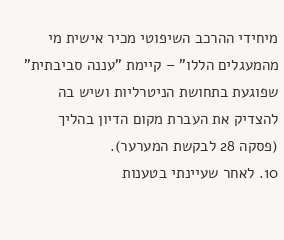מיחידי ההרכב השיפוטי מכיר אישית מי מהמעגלים הללו" – קיימת "עננה סביבתית" שפוגעת בתחושת הניטרליות ושיש בה להצדיק את העברת מקום הדיון בהליך (פסקה 28 לבקשת המערער).
10. לאחר שעיינתי בטענות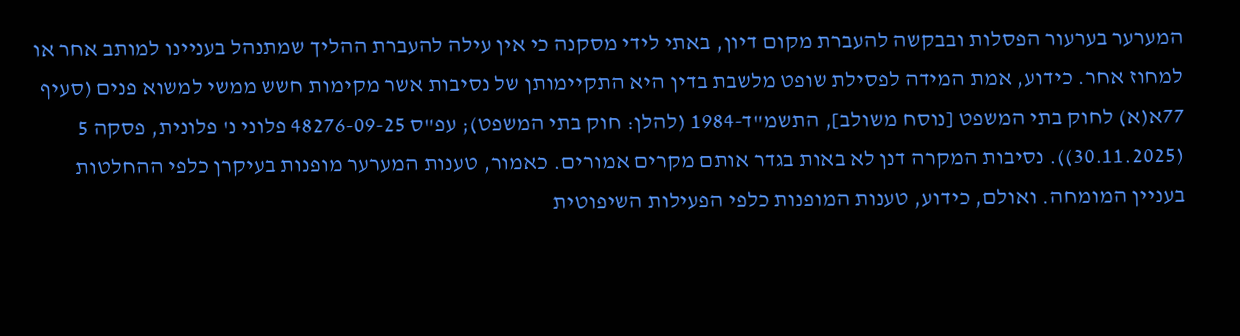המערער בערעור הפסלות ובבקשה להעברת מקום דיון, באתי לידי מסקנה כי אין עילה להעברת ההליך שמתנהל בעניינו למותב אחר או למחוז אחר. כידוע, אמת המידה לפסילת שופט מלשבת בדין היא התקיימותן של נסיבות אשר מקימות חשש ממשי למשוא פנים (סעיף 77א(א) לחוק בתי המשפט [נוסח משולב], התשמ"ד-1984 (להלן: חוק בתי המשפט); עפ"ס 48276-09-25 פלוני נ' פלונית, פסקה 5 (30.11.2025)). נסיבות המקרה דנן לא באות בגדר אותם מקרים אמורים. כאמור, טענות המערער מופנות בעיקרן כלפי ההחלטות בעניין המומחה. ואולם, כידוע, טענות המופנות כלפי הפעילות השיפוטית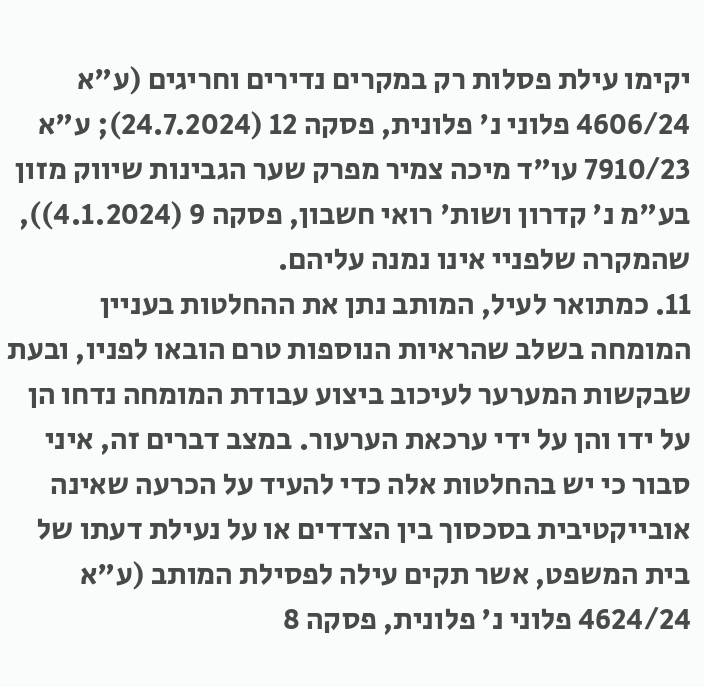יקימו עילת פסלות רק במקרים נדירים וחריגים (ע"א 4606/24 פלוני נ' פלונית, פסקה 12 (24.7.2024); ע"א 7910/23 עו"ד מיכה צמיר מפרק שער הגבינות שיווק מזון בע"מ נ' קדרון ושות' רואי חשבון, פסקה 9 (4.1.2024)), שהמקרה שלפניי אינו נמנה עליהם.
11. כמתואר לעיל, המותב נתן את ההחלטות בעניין המומחה בשלב שהראיות הנוספות טרם הובאו לפניו, ובעת שבקשות המערער לעיכוב ביצוע עבודת המומחה נדחו הן על ידו והן על ידי ערכאת הערעור. במצב דברים זה, איני סבור כי יש בהחלטות אלה כדי להעיד על הכרעה שאינה אובייקטיבית בסכסוך בין הצדדים או על נעילת דעתו של בית המשפט, אשר תקים עילה לפסילת המותב (ע"א 4624/24 פלוני נ' פלונית, פסקה 8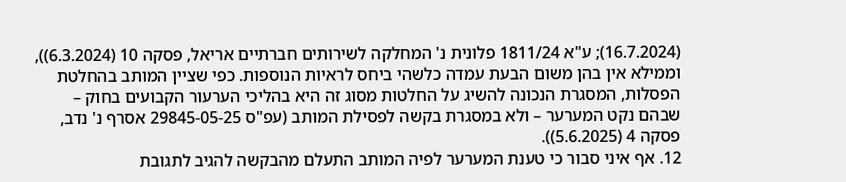(16.7.2024); ע"א 1811/24 פלונית נ' המחלקה לשירותים חברתיים אריאל, פסקה 10 (6.3.2024)), וממילא אין בהן משום הבעת עמדה כלשהי ביחס לראיות הנוספות. כפי שציין המותב בהחלטת הפסלות, המסגרת הנכונה להשיג על החלטות מסוג זה היא בהליכי הערעור הקבועים בחוק – שבהם נקט המערער – ולא במסגרת בקשה לפסילת המותב (עפ"ס 29845-05-25 אסרף נ' נדב, פסקה 4 (5.6.2025)).
12. אף איני סבור כי טענת המערער לפיה המותב התעלם מהבקשה להגיב לתגובת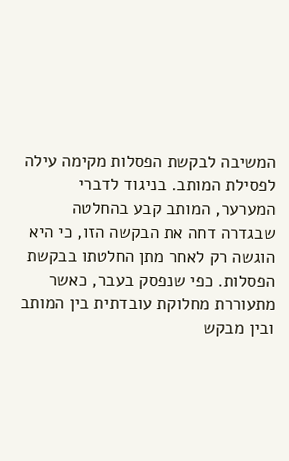המשיבה לבקשת הפסלות מקימה עילה לפסילת המותב. בניגוד לדברי המערער, המותב קבע בהחלטה שבגדרה דחה את הבקשה הזו, כי היא הוגשה רק לאחר מתן החלטתו בבקשת הפסלות. כפי שנפסק בעבר, כאשר מתעוררת מחלוקת עובדתית בין המותב ובין מבקש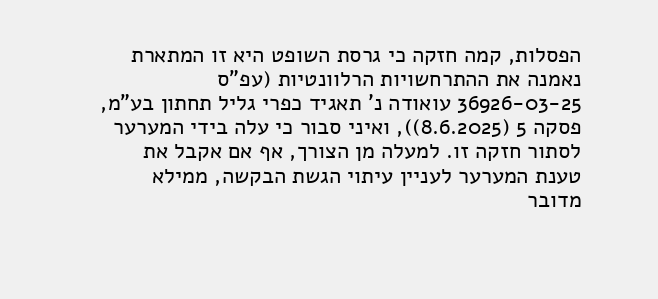הפסלות, קמה חזקה כי גרסת השופט היא זו המתארת נאמנה את ההתרחשויות הרלוונטיות (עפ"ס 36926-03-25 עואודה נ' תאגיד כפרי גליל תחתון בע"מ, פסקה 5 (8.6.2025)), ואיני סבור כי עלה בידי המערער לסתור חזקה זו. למעלה מן הצורך, אף אם אקבל את טענת המערער לעניין עיתוי הגשת הבקשה, ממילא מדובר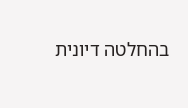בהחלטה דיונית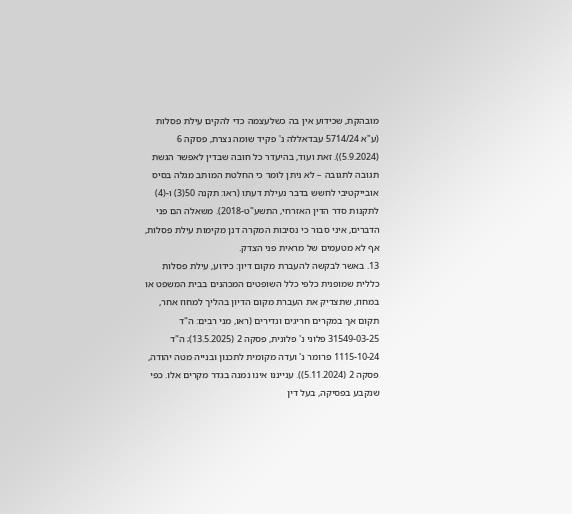מובהקת, שכידוע אין בה כשלעצמה כדי להקים עילת פסלות (ע"א 5714/24 עבדאללה נ' פקיד שומה נצרת, פסקה 6 (5.9.2024)). זאת ועוד, בהיעדר כל חובה שבדין לאפשר הגשת תגובה לתגובה – לא ניתן לומר כי החלטת המותב מגלה בסיס אובייקטיבי לחשש בדבר נעילת דעתו (ראו: תקנה 50(3) ו-(4) לתקנות סדר הדין האזרחי, התשע"ט-2018). משאלה הם פני הדברים, איני סבור כי נסיבות המקרה דנן מקימות עילת פסלות, אף לא מטעמים של מראית פני הצדק.
13. באשר לבקשה להעברת מקום דיון: כידוע, עילת פסלות כללית שמופנית כלפי כלל השופטים המכהנים בבית המשפט או במחוז, שתצדיק את העברת מקום הדיון בהליך למחוז אחר, תקום אך במקרים חריגים ונדירים (ראו, מני רבים: ה"ד 31549-03-25 פלוני נ' פלונית, פסקה 2 (13.5.2025); ה"ד 1115-10-24 פרומר נ' ועדה מקומית לתכנון ובנייה מטה יהודה, פסקה 2 (5.11.2024)). ענייננו אינו נמנה בגדר מקרים אלו. כפי שנקבע בפסיקה, בעל דין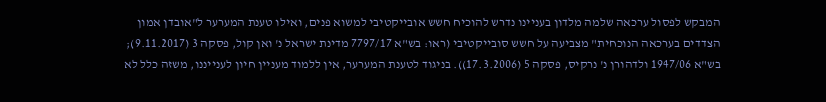המבקש לפסול ערכאה שלמה מלדון בעניינו נדרש להוכיח חשש אובייקטיבי למשוא פנים, ואילו טענת המערער ל"אובדן אמון הצדדים בערכאה הנוכחית" מצביעה על חשש סובייקטיבי (ראו: בש"א 7797/17 מדינת ישראל נ' ואן קול, פסקה 3 (9.11.2017); בש"א 1947/06 ולדהורן נ' נרקיס, פסקה 5 (17.3.2006)). בניגוד לטענת המערער, אין ללמוד מעניין חיון לענייננו, משזה כלל לא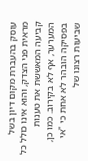עוסק בהעברת מקום דיון בשל מראית פני הצדק, והוא אינו כולל כל קביעה המאששת את טענות המערער, אף לא בקירוב. כמו כן, בפסיקה הובהר לא אחת כי "אי שביעות רצונו של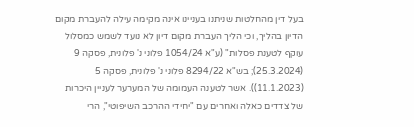בעל דין מהחלטות שניתנו בעניינו אינה מקימה עילה להעברת מקום הדיון בהליך, וכי הליך העברת מקום דיון לא נועד לשמש כמסלול עוקף לטענת פסלות" (ע"א 1054/24 פלוני נ' פלונית, פסקה 9 (25.3.2024); בש"א 8294/22 פלוני נ' פלונית, פסקה 5 (11.1.2023)). אשר לטענה העמומה של המערער לעניין היכרות של צדדים כאלה ואחרים עם "יחידי ההרכב השיפוטי", הרי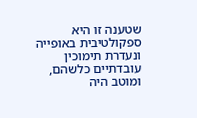שטענה זו היא ספקולטיבית באופייה ונעדרת תימוכין עובדתיים כלשהם, ומוטב היה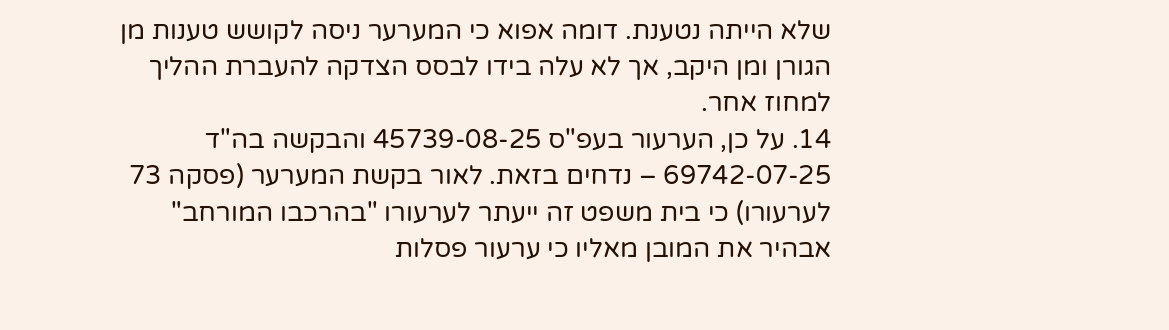שלא הייתה נטענת. דומה אפוא כי המערער ניסה לקושש טענות מן הגורן ומן היקב, אך לא עלה בידו לבסס הצדקה להעברת ההליך למחוז אחר.
14. על כן, הערעור בעפ"ס 45739-08-25 והבקשה בה"ד 69742-07-25 – נדחים בזאת. לאור בקשת המערער (פסקה 73 לערעורו) כי בית משפט זה ייעתר לערעורו "בהרכבו המורחב" אבהיר את המובן מאליו כי ערעור פסלות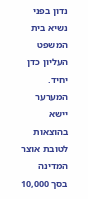נדון בפני נשיא בית המשפט העליון כדן יחיד.
המערער יישא בהוצאות לטובת אוצר המדינה בסך 10,000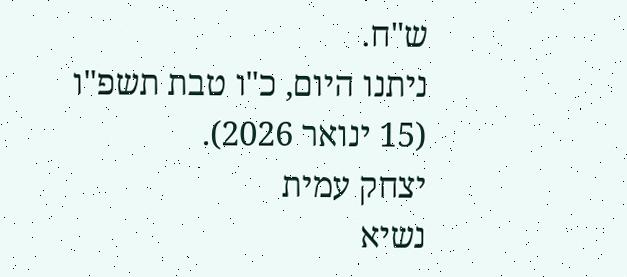ש"ח.
ניתנו היום, כ"ו טבת תשפ"ו (15 ינואר 2026).
יצחק עמית
נשיא